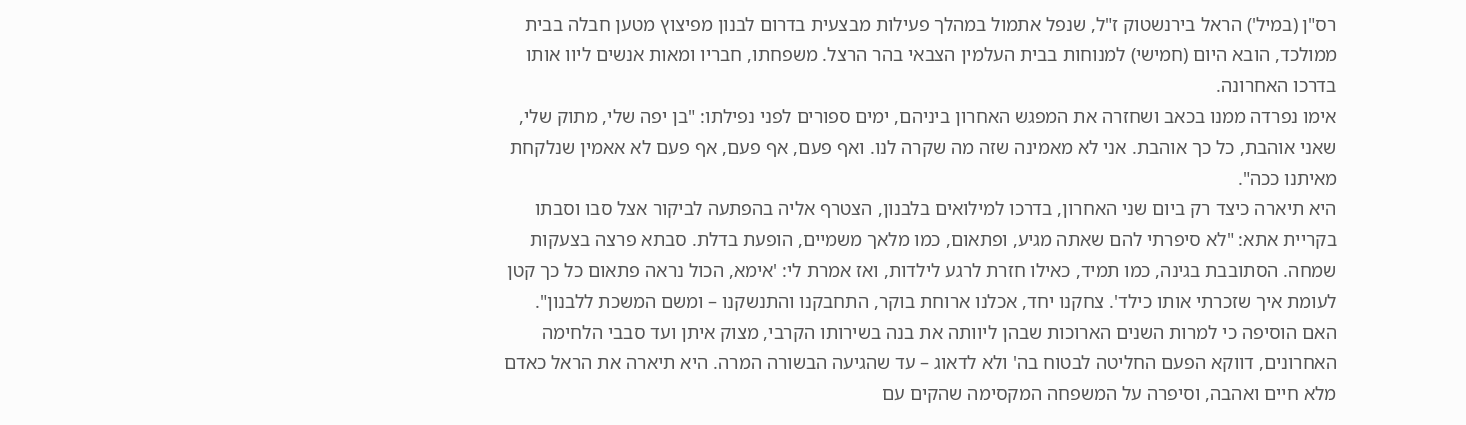רס"ן (במיל') הראל בירנשטוק ז"ל, שנפל אתמול במהלך פעילות מבצעית בדרום לבנון מפיצוץ מטען חבלה בבית ממולכד, הובא היום (חמישי) למנוחות בבית העלמין הצבאי בהר הרצל. משפחתו, חבריו ומאות אנשים ליוו אותו בדרכו האחרונה.
אימו נפרדה ממנו בכאב ושחזרה את המפגש האחרון ביניהם, ימים ספורים לפני נפילתו: "בן יפה שלי, מתוק שלי, שאני אוהבת, כל כך אוהבת. אני לא מאמינה שזה מה שקרה לנו. ואף פעם, אף פעם, אף פעם לא אאמין שנלקחת מאיתנו ככה".
היא תיארה כיצד רק ביום שני האחרון, בדרכו למילואים בלבנון, הצטרף אליה בהפתעה לביקור אצל סבו וסבתו בקריית אתא: "לא סיפרתי להם שאתה מגיע, ופתאום, כמו מלאך משמיים, הופעת בדלת. סבתא פרצה בצעקות שמחה. הסתובבת בגינה, כמו תמיד, כאילו חזרת לרגע לילדות, ואז אמרת לי: 'אימא, הכול נראה פתאום כל כך קטן לעומת איך שזכרתי אותו כילד'. צחקנו יחד, אכלנו ארוחת בוקר, התחבקנו והתנשקנו – ומשם המשכת ללבנון".
האם הוסיפה כי למרות השנים הארוכות שבהן ליוותה את בנה בשירותו הקרבי, מצוק איתן ועד סבבי הלחימה האחרונים, דווקא הפעם החליטה לבטוח בה' ולא לדאוג – עד שהגיעה הבשורה המרה. היא תיארה את הראל כאדם מלא חיים ואהבה, וסיפרה על המשפחה המקסימה שהקים עם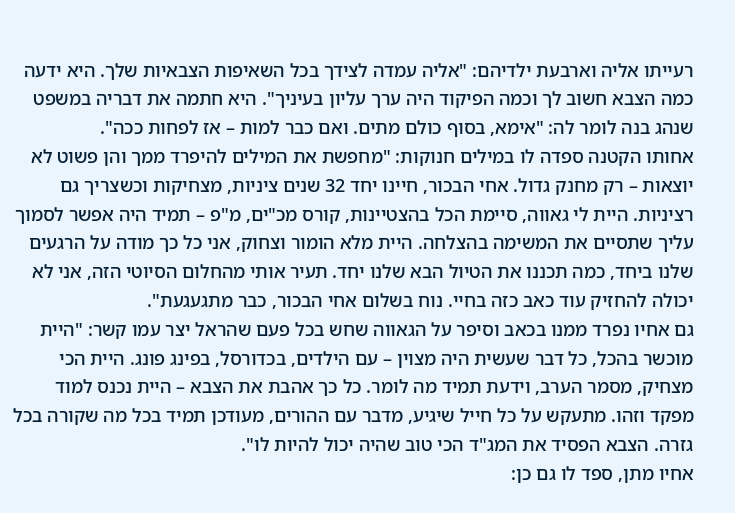רעייתו אליה וארבעת ילדיהם: "אליה עמדה לצידך בכל השאיפות הצבאיות שלך. היא ידעה כמה הצבא חשוב לך וכמה הפיקוד היה ערך עליון בעיניך". היא חתמה את דבריה במשפט שנהג בנה לומר לה: "אימא, בסוף כולם מתים. ואם כבר למות – אז לפחות ככה".
אחותו הקטנה ספדה לו במילים חנוקות: "מחפשת את המילים להיפרד ממך והן פשוט לא יוצאות – רק מחנק גדול. אחי הבכור, חיינו יחד 32 שנים ציניות, מצחיקות וכשצריך גם רציניות. היית לי גאווה, סיימת הכל בהצטיינות, קורס מכ"ים, מ"פ – תמיד היה אפשר לסמוך עליך שתסיים את המשימה בהצלחה. היית מלא הומור וצחוק, אני כל כך מודה על הרגעים שלנו ביחד, כמה תכננו את הטיול הבא שלנו יחד. תעיר אותי מהחלום הסיוטי הזה, אני לא יכולה להחזיק עוד כאב כזה בחיי. נוח בשלום אחי הבכור, כבר מתגעגעת".
גם אחיו נפרד ממנו בכאב וסיפר על הגאווה שחש בכל פעם שהראל יצר עמו קשר: "היית מוכשר בהכל, כל דבר שעשית היה מצוין – עם הילדים, בכדורסל, בפינג פונג. היית הכי מצחיק, מסמר הערב, וידעת תמיד מה לומר. כל כך אהבת את הצבא – היית נכנס למוד מפקד וזהו. מתעקש על כל חייל שיגיע, מדבר עם ההורים, מעודכן תמיד בכל מה שקורה בכל גזרה. הצבא הפסיד את המג"ד הכי טוב שהיה יכול להיות לו".
אחיו מתן, ספד לו גם כן: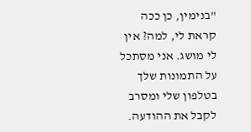"בנימין, כן ככה קראת לי, למה? אין לי מושג. אני מסתכל על התמונות שלך בטלפון שלי ומסרב לקבל את ההודעה.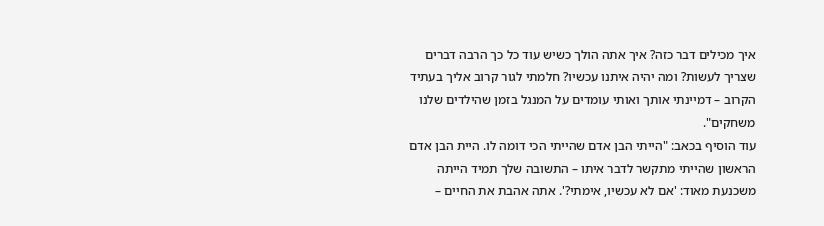איך מכילים דבר כזה? איך אתה הולך כשיש עוד כל כך הרבה דברים שצריך לעשות? ומה יהיה איתנו עכשיו? חלמתי לגור קרוב אליך בעתיד הקרוב – דמיינתי אותך ואותי עומדים על המנגל בזמן שהילדים שלנו משחקים".
עוד הוסיף בכאב: "הייתי הבן אדם שהייתי הכי דומה לו. היית הבן אדם הראשון שהייתי מתקשר לדבר איתו – התשובה שלך תמיד הייתה משכנעת מאוד: 'אם לא עכשיו, אימתי?'. אתה אהבת את החיים –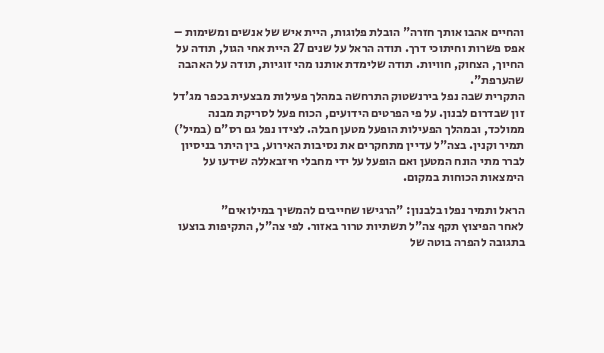והחיים אהבו אותך חזרה" הובלת פלוגות, היית איש של אנשים ומשימות – אפס פשרות וחיתוכי דרך. תודה הראל על שנים 27 היית אחי הגול, תודה על החיוך, הצחוק, חוויות. תודה שלימדת אותנו מהי זוגיות, תודה על האהבה שהערפת".
התקרית שבה נפל בירנשטוק התרחשה במהלך פעילות מבצעית בכפר מג'דל זון שבדרום לבנון. על פי הפרטים הידועים, הכוח פעל לסריקת מבנה ממולכד, ובמהלך הפעילות הופעל מטען חבלה. לצידו נפל גם רס"ם (במיל') תמיר וקנין. בצה"ל עדיין מתחקרים את נסיבות האירוע, בין היתר בניסיון לברר מתי הונח המטען ואם הופעל על ידי מחבלי חיזבאללה שידעו על הימצאות הכוחות במקום.

הראל ותמיר נפלו בלבנון: "הרגישו שחייבים להמשיך במילואים"
לאחר הפיצוץ תקף צה"ל תשתיות טרור באזור. לפי צה"ל, התקיפות בוצעו בתגובה להפרה בוטה של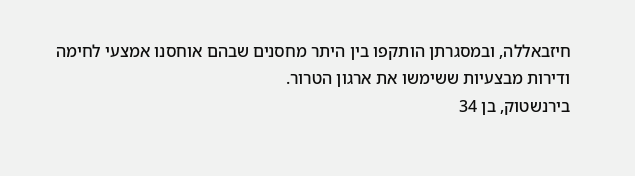חיזבאללה, ובמסגרתן הותקפו בין היתר מחסנים שבהם אוחסנו אמצעי לחימה ודירות מבצעיות ששימשו את ארגון הטרור.
בירנשטוק, בן 34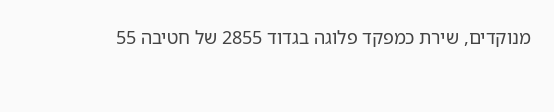מנוקדים, שירת כמפקד פלוגה בגדוד 2855 של חטיבה 55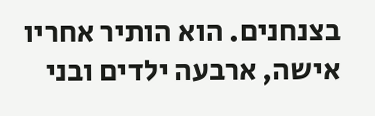בצנחנים. הוא הותיר אחריו אישה, ארבעה ילדים ובני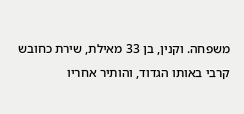משפחה. וקנין, בן 33 מאילת, שירת כחובש קרבי באותו הגדוד, והותיר אחריו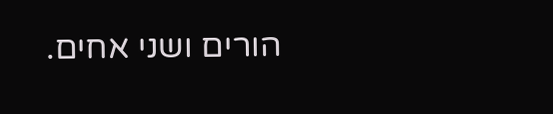הורים ושני אחים.